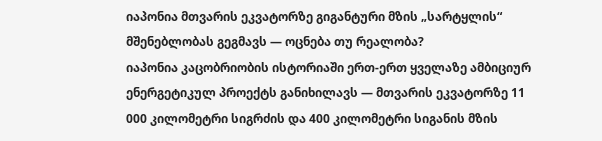იაპონია მთვარის ეკვატორზე გიგანტური მზის „სარტყლის“ მშენებლობას გეგმავს — ოცნება თუ რეალობა?
იაპონია კაცობრიობის ისტორიაში ერთ-ერთ ყველაზე ამბიციურ ენერგეტიკულ პროექტს განიხილავს — მთვარის ეკვატორზე 11 000 კილომეტრი სიგრძის და 400 კილომეტრი სიგანის მზის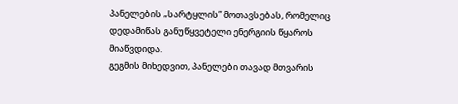პანელების „სარტყლის” მოთავსებას, რომელიც დედამიწას განუწყვეტელი ენერგიის წყაროს მიაწვდიდა.
გეგმის მიხედვით, პანელები თავად მთვარის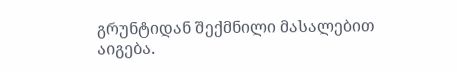გრუნტიდან შექმნილი მასალებით აიგება.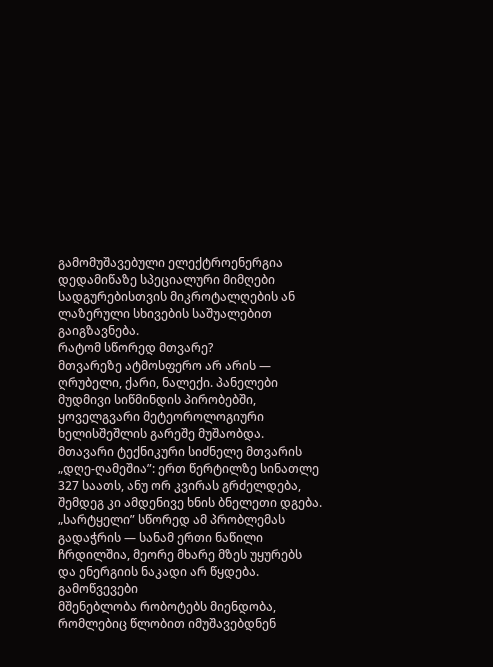გამომუშავებული ელექტროენერგია დედამიწაზე სპეციალური მიმღები სადგურებისთვის მიკროტალღების ან ლაზერული სხივების საშუალებით გაიგზავნება.
რატომ სწორედ მთვარე?
მთვარეზე ატმოსფერო არ არის — ღრუბელი, ქარი, ნალექი. პანელები მუდმივი სიწმინდის პირობებში, ყოველგვარი მეტეოროლოგიური ხელისშეშლის გარეშე მუშაობდა.
მთავარი ტექნიკური სიძნელე მთვარის „დღე-ღამეშია”: ერთ წერტილზე სინათლე 327 საათს, ანუ ორ კვირას გრძელდება, შემდეგ კი ამდენივე ხნის ბნელეთი დგება. „სარტყელი” სწორედ ამ პრობლემას გადაჭრის — სანამ ერთი ნაწილი ჩრდილშია, მეორე მხარე მზეს უყურებს და ენერგიის ნაკადი არ წყდება.
გამოწვევები
მშენებლობა რობოტებს მიენდობა, რომლებიც წლობით იმუშავებდნენ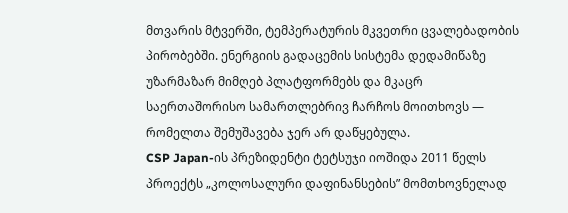მთვარის მტვერში, ტემპერატურის მკვეთრი ცვალებადობის პირობებში. ენერგიის გადაცემის სისტემა დედამიწაზე უზარმაზარ მიმღებ პლატფორმებს და მკაცრ საერთაშორისო სამართლებრივ ჩარჩოს მოითხოვს — რომელთა შემუშავება ჯერ არ დაწყებულა.
CSP Japan-ის პრეზიდენტი ტეტსუჯი იოშიდა 2011 წელს პროექტს „კოლოსალური დაფინანსების” მომთხოვნელად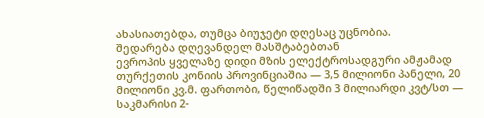ახასიათებდა, თუმცა ბიუჯეტი დღესაც უცნობია.
შედარება დღევანდელ მასშტაბებთან
ევროპის ყველაზე დიდი მზის ელექტროსადგური ამჟამად თურქეთის კონიის პროვინციაშია — 3,5 მილიონი პანელი, 20 მილიონი კვ.მ. ფართობი, წელიწადში 3 მილიარდი კვტ/სთ — საკმარისი 2-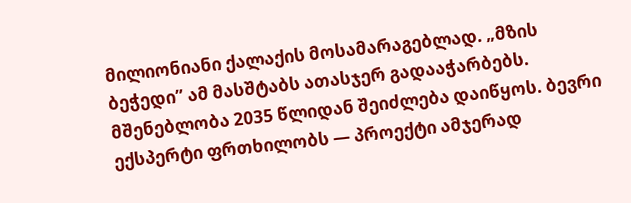მილიონიანი ქალაქის მოსამარაგებლად. „მზის ბეჭედი” ამ მასშტაბს ათასჯერ გადააჭარბებს.
მშენებლობა 2035 წლიდან შეიძლება დაიწყოს. ბევრი ექსპერტი ფრთხილობს — პროექტი ამჯერად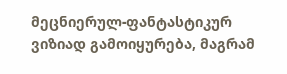მეცნიერულ-ფანტასტიკურ ვიზიად გამოიყურება, მაგრამ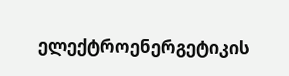ელექტროენერგეტიკის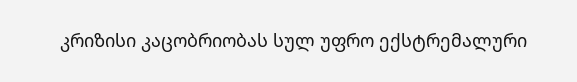კრიზისი კაცობრიობას სულ უფრო ექსტრემალური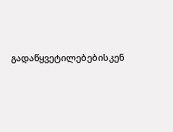გადაწყვეტილებებისკენ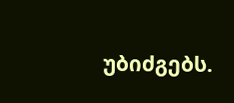უბიძგებს.